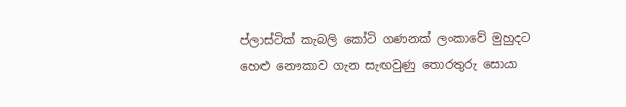ප්ලාස්ටික් කැබලි කෝටි ගණනක් ලංකාවේ මුහුදට හෙළු නෞකාව ගැන සැඟවුණු තොරතුරු සොයා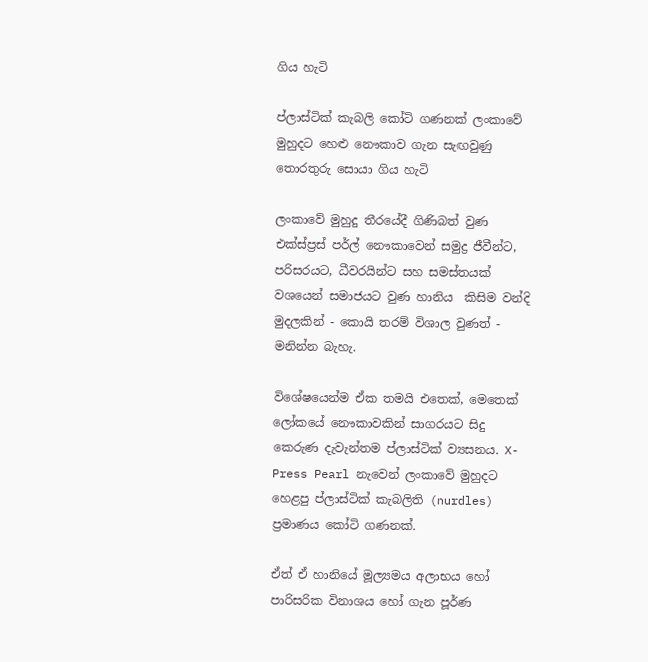ගිය හැටි

ප්ලාස්ටික් කැබලි කෝටි ගණනක් ලංකාවේ මුහුදට හෙළු නෞකාව ගැන සැඟවුණු තොරතුරු සොයා ගිය හැටි

ලංකාවේ මුහුදු තීරයේදී ගිණිබත් වුණ එක්ස්ප්‍රස් පර්ල් නෞකාවෙන් සමුද්‍ර ජීවීන්ට, පරිසරයට, ධීවරයින්ට සහ සමස්තයක් වශයෙන් සමාජයට වුණ හානිය  කිසිම වන්දි මුදලකින් - කොයි තරම් විශාල වුණත් - මනින්න බැහැ.

විශේෂයෙන්ම ඒක තමයි එතෙක්, මෙතෙක් ලෝකයේ නෞකාවකින් සාගරයට සිදු කෙරුණ දැවැන්තම ප්ලාස්ටික් ව්‍යසනය. X-Press Pearl නැවෙන් ලංකාවේ මුහුදට හෙළපු ප්ලාස්ටික් කැබලිති (nurdles) ප්‍රමාණය කෝටි ගණනක්.

ඒත් ඒ හානියේ මූල්‍යමය අලාභය හෝ පාරිසරික විනාශය හෝ ගැන පූර්ණ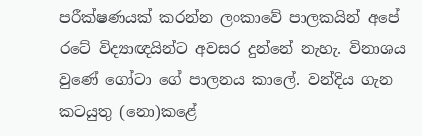පරීක්ෂණයක් කරන්න ලංකාවේ පාලකයින් අපේ රටේ විද්‍යාඥයින්ට අවසර දුන්නේ නැහැ. විනාශය වුණේ ගෝටා ගේ පාලනය කාලේ. වන්දිය ගැන කටයුතු (නො)කළේ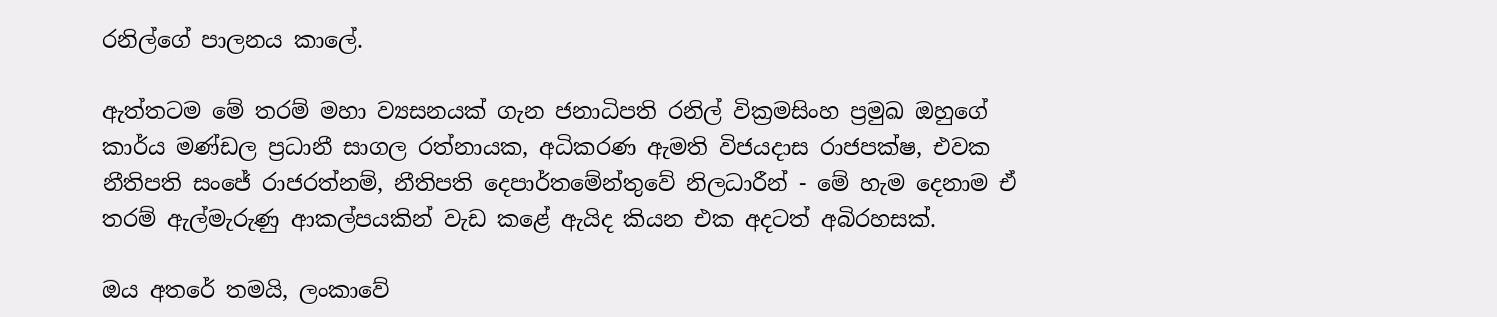රනිල්ගේ පාලනය කාලේ.

ඇත්තටම මේ තරම් මහා ව්‍යසනයක් ගැන ජනාධිපති රනිල් වික්‍රමසිංහ ප්‍රමුඛ ඔහුගේ කාර්ය මණ්ඩල ප්‍රධානී සාගල රත්නායක, අධිකරණ ඇමති විජයදාස රාජපක්ෂ, එවක නීතිපති සංජේ රාජරත්නම්, නීතිපති දෙපාර්තමේන්තුවේ නිලධාරීන් - මේ හැම දෙනාම ඒ තරම් ඇල්මැරුණු ආකල්පයකින් වැඩ කළේ ඇයිද කියන එක අදටත් අබිරහසක්.

ඔය අතරේ තමයි, ලංකාවේ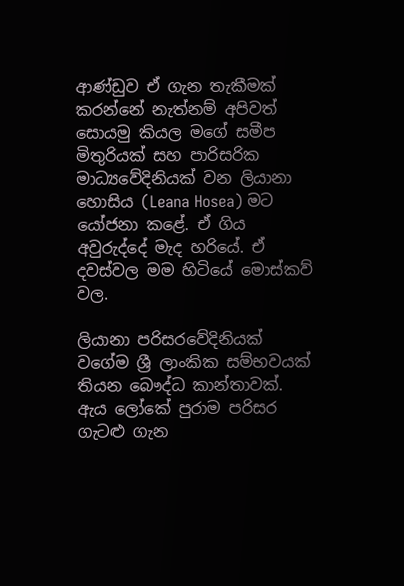ආණ්ඩුව ඒ ගැන තැකීමක් කරන්නේ නැත්නම් අපිවත් සොයමු කියල මගේ සමීප මිතුරියක් සහ පාරිසරික මාධ්‍යවේදිනියක් වන ලියානා හොසිය (Leana Hosea) මට යෝජනා කළේ. ඒ ගිය අවුරුද්දේ මැද හරියේ. ඒ දවස්වල මම හිටියේ මොස්කව් වල.

ලියානා පරිසරවේදිනියක් වගේම ශ්‍රී ලාංකික සම්භවයක් තියන බෞද්ධ කාන්තාවක්. ඇය ලෝකේ පුරාම පරිසර ගැටළු ගැන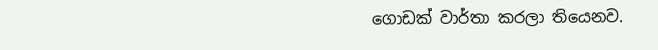ගොඩක් වාර්තා කරලා තියෙනව.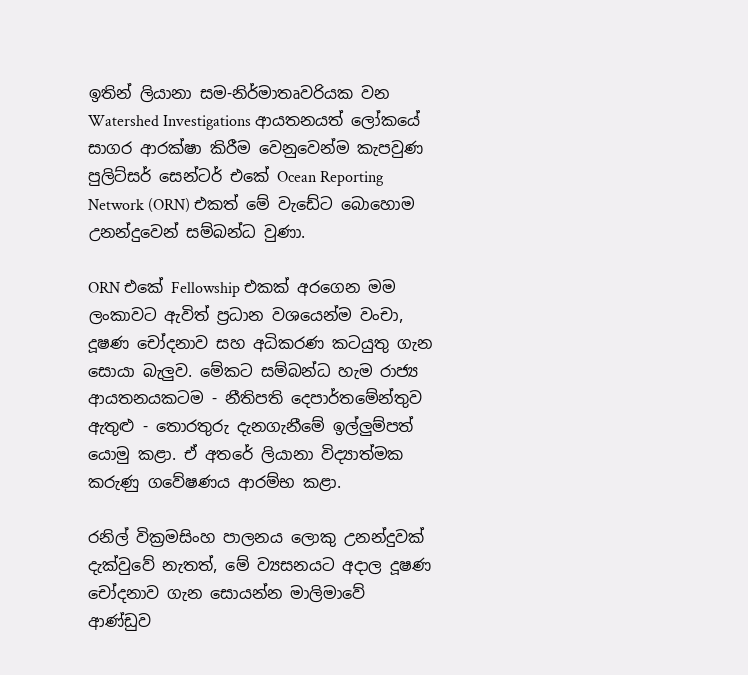ඉතින් ලියානා සම-නිර්මාතෘවරියක වන Watershed Investigations ආයතනයත් ලෝකයේ සාගර ආරක්ෂා කිරීම වෙනුවෙන්ම කැපවුණ පුලිට්සර් සෙන්ටර් එකේ Ocean Reporting Network (ORN) එකත් මේ වැඩේට බොහොම උනන්දුවෙන් සම්බන්ධ වුණා.

ORN එකේ Fellowship එකක් අරගෙන මම ලංකාවට ඇවිත් ප්‍රධාන වශයෙන්ම වංචා, දූෂණ චෝදනාව සහ අධිකරණ කටයුතු ගැන සොයා බැලුව. මේකට සම්බන්ධ හැම රාජ්‍ය ආයතනයකටම - නීතිපති දෙපාර්තමේන්තුව ඇතුළු - තොරතුරු දැනගැනීමේ ඉල්ලුම්පත් යොමු කළා. ඒ අතරේ ලියානා විද්‍යාත්මක කරුණු ගවේෂණය ආරම්භ කළා.

රනිල් වික්‍රමසිංහ පාලනය ලොකු උනන්දුවක් දැක්වුවේ නැතත්, මේ ව්‍යසනයට අදාල දූෂණ චෝදනාව ගැන සොයන්න මාලිමාවේ ආණ්ඩුව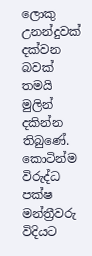ලොකු උනන්දුවක් දක්වන බවක් තමයි මුලින් දකින්න තිබුණේ. කොටින්ම විරුද්ධ පක්ෂ මන්ත්‍රීවරු විදියට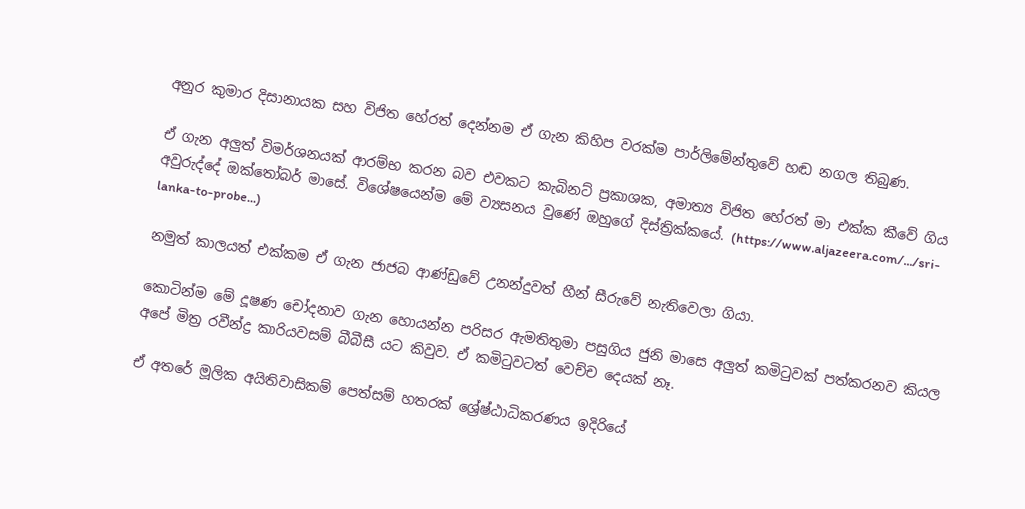අනුර කුමාර දිසානායක සහ විජිත හේරත් දෙන්නම ඒ ගැන කිහිප වරක්ම පාර්ලිමේන්තුවේ හඬ නගල තිබුණ.

ඒ ගැන අලුත් විමර්ශනයක් ආරම්භ කරන බව එවකට කැබිනට් ප්‍රකාශක, අමාත්‍ය විජිත හේරත් මා එක්ක කීවේ ගිය අවුරුද්දේ ඔක්තෝබර් මාසේ. විශේෂයෙන්ම මේ ව්‍යසනය වුණේ ඔහුගේ දිස්ත්‍රික්කයේ. (https://www.aljazeera.com/.../sri-lanka-to-probe...)

නමුත් කාලයත් එක්කම ඒ ගැන ජාජබ ආණ්ඩුවේ උනන්දුවත් හීන් සීරුවේ නැතිවෙලා ගියා.

කොටින්ම මේ දූෂණ චෝදනාව ගැන හොයන්න පරිසර ඇමතිතුමා පසුගිය ජුනි මාසෙ අලුත් කමිටුවක් පත්කරනව කියල අපේ මිත්‍ර රවීන්ද්‍ර කාරියවසම් බීබීසී යට කිවුව. ඒ කමිටුවටත් වෙච්ච දෙයක් නෑ.

ඒ අතරේ මූලික අයිතිවාසිකම් පෙත්සම් හතරක් ශ්‍රේෂ්ඨාධිකරණය ඉදිරියේ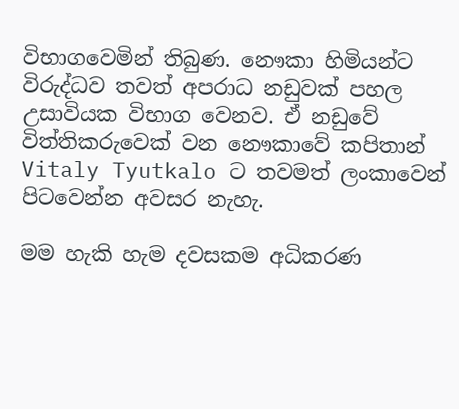විභාගවෙමින් තිබුණ. නෞකා හිමියන්ට විරුද්ධව තවත් අපරාධ නඩුවක් පහල උසාවියක විභාග වෙනව. ඒ නඩුවේ විත්තිකරුවෙක් වන නෞකාවේ කපිතාන් Vitaly Tyutkalo ට තවමත් ලංකාවෙන් පිටවෙන්න අවසර නැහැ.

මම හැකි හැම දවසකම අධිකරණ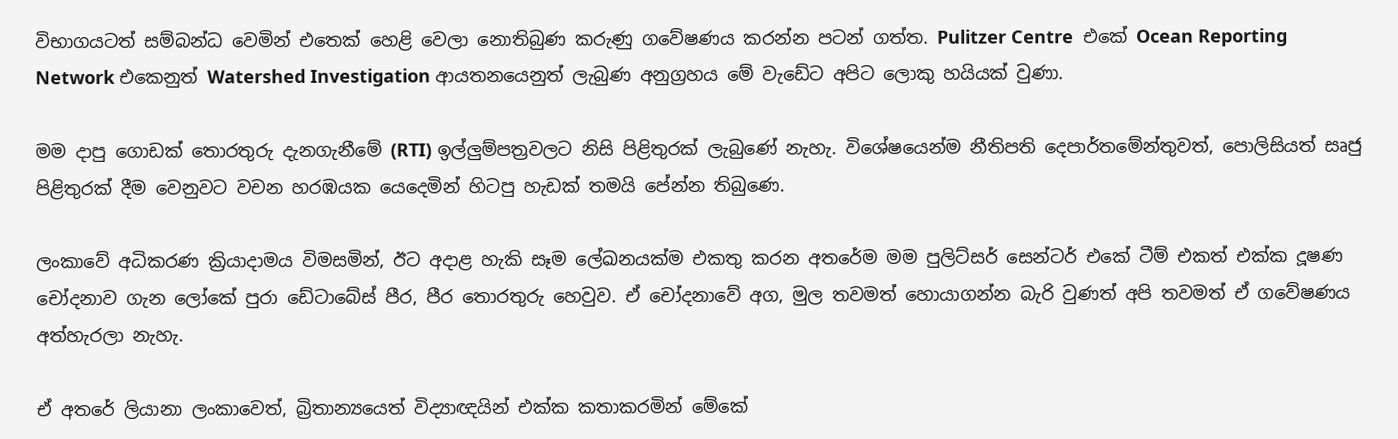විභාගයටත් සම්බන්ධ වෙමින් එතෙක් හෙළි වෙලා නොතිබුණ කරුණු ගවේෂණය කරන්න පටන් ගත්ත. Pulitzer Centre  එකේ Ocean Reporting Network එකෙනුත් Watershed Investigation ආයතනයෙනුත් ලැබුණ අනුග්‍රහය මේ වැඩේට අපිට ලොකු හයියක් වුණා.

මම දාපු ගොඩක් තොරතුරු දැනගැනීමේ (RTI) ඉල්ලුම්පත්‍රවලට නිසි පිළිතුරක් ලැබුණේ නැහැ. විශේෂයෙන්ම නීතිපති දෙපාර්තමේන්තුවත්, පොලිසියත් සෘජු පිළිතුරක් දීම වෙනුවට වචන හරඹයක යෙදෙමින් හිටපු හැඩක් තමයි පේන්න තිබුණෙ.

ලංකාවේ අධිකරණ ක්‍රියාදාමය විමසමින්, ඊට අදාළ හැකි සෑම ලේඛනයක්ම එකතු කරන අතරේම මම පුලිට්සර් සෙන්ටර් එකේ ටීම් එකත් එක්ක දූෂණ චෝදනාව ගැන ලෝකේ පුරා ඩේටාබේස් පීර, පීර තොරතුරු හෙවුව. ඒ චෝදනාවේ අග, මුල තවමත් හොයාගන්න බැරි වුණත් අපි තවමත් ඒ ගවේෂණය අත්හැරලා නැහැ.

ඒ අතරේ ලියානා ලංකාවෙත්, බ්‍රිතාන්‍යයෙත් විද්‍යාඥයින් එක්ක කතාකරමින් මේකේ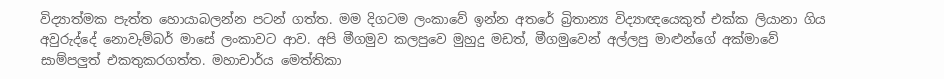විද්‍යාත්මක පැත්ත හොයාබලන්න පටන් ගත්ත. මම දිගටම ලංකාවේ ඉන්න අතරේ බ්‍රිතාන්‍ය විද්‍යාඥයෙකුත් එක්ක ලියානා ගිය අවුරුද්දේ නොවැම්බර් මාසේ ලංකාවට ආව. අපි මීගමුව කලපුවෙ මුහුදු මඩත්, මීගමුවෙන් අල්ලපු මාළුන්ගේ අක්මාවේ සාම්පලුත් එකතුකරගත්ත. මහාචාර්ය මෙත්තිකා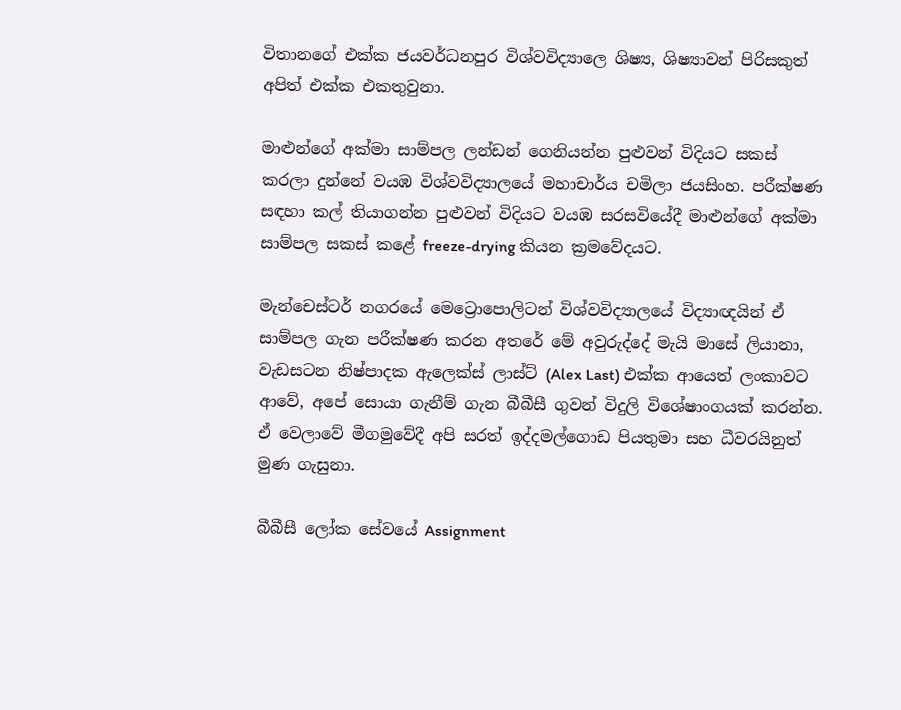විතානගේ එක්ක ජයවර්ධනපුර විශ්වවිද්‍යාලෙ ශිෂ්‍ය, ශිෂ්‍යාවන් පිරිසකුත් අපිත් එක්ක එකතුවුනා.

මාළුන්ගේ අක්මා සාම්පල ලන්ඩන් ගෙනියන්න පුළුවන් විදියට සකස් කරලා දුන්නේ වයඹ විශ්වවිද්‍යාලයේ මහාචාර්ය චමිලා ජයසිංහ. පරීක්ෂණ සඳහා කල් තියාගන්න පුළුවන් විදියට වයඹ සරසවියේදී මාළුන්ගේ අක්මා සාම්පල සකස් කළේ freeze-drying කියන ක්‍රමවේදයට.

මැන්චෙස්ටර් නගරයේ මෙට්‍රොපොලිටන් විශ්වවිද්‍යාලයේ විද්‍යාඥයින් ඒ සාම්පල ගැන පරීක්ෂණ කරන අතරේ මේ අවුරුද්දේ මැයි මාසේ ලියානා, වැඩසටන නිෂ්පාදක ඇලෙක්ස් ලාස්ට් (Alex Last) එක්ක ආයෙත් ලංකාවට ආවේ, අපේ සොයා ගැනීම් ගැන බීබීසී ගුවන් විදුලි විශේෂාංගයක් කරන්න. ඒ වෙලාවේ මීගමුවේදී අපි සරත් ඉද්දමල්ගොඩ පියතුමා සහ ධීවරයිනුත් මුණ ගැසුනා.

බීබීසී ලෝක සේවයේ Assignment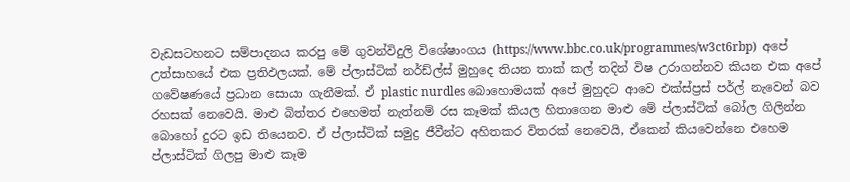වැඩසටහනට සම්පාදනය කරපු මේ ගුවන්විදුලි විශේෂාංගය (https://www.bbc.co.uk/programmes/w3ct6rbp)  අපේ උත්සාහයේ එක ප්‍රතිඵලයක්. මේ ප්ලාස්ටික් නර්ඩ්ල්ස් මුහුදෙ තියන තාක් කල් තදින් විෂ උරාගන්නව කියන එක අපේ ගවේෂණයේ ප්‍රධාන සොයා ගැනීමක්. ඒ plastic nurdles බොහොමයක් අපේ මුහුදට ආවෙ එක්ස්ප්‍රස් පර්ල් නැවෙන් බව රහසක් නෙවෙයි. මාළු බිත්තර එහෙමත් නැත්නම් රස කෑමක් කියල හිතාගෙන මාළු මේ ප්ලාස්ටික් බෝල ගිලින්න බොහෝ දුරට ඉඩ තියෙනව. ඒ ප්ලාස්ටික් සමුද්‍ර ජීවීන්ට අහිතකර විතරක් නෙවෙයි, ඒකෙන් කියවෙන්නෙ එහෙම ප්ලාස්ටික් ගිලපු මාළු කෑම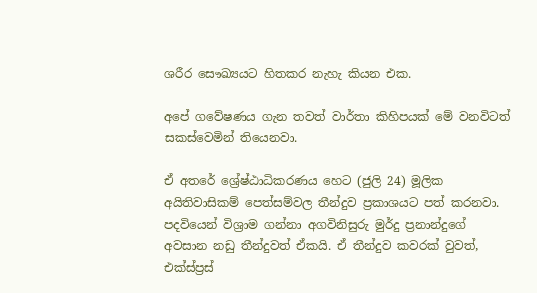ශරීර සෞඛ්‍යයට හිතකර නැහැ කියන එක.

අපේ ගවේෂණය ගැන තවත් වාර්තා කිහිපයක් මේ වනවිටත් සකස්වෙමින් තියෙනවා.

ඒ අතරේ ශ්‍රේෂ්ඨාධිකරණය හෙට (ජුලි 24) මූලික අයිතිවාසිකම් පෙත්සම්වල තීන්දුව ප්‍රකාශයට පත් කරනවා. පදවියෙන් විශ්‍රාම ගන්නා අගවිනිසුරු මුර්දු ප්‍රනාන්දුගේ අවසාන නඩු තීන්දුවත් ඒකයි. ඒ තීන්දුව කවරක් වුවත්, එක්ස්ප්‍රස්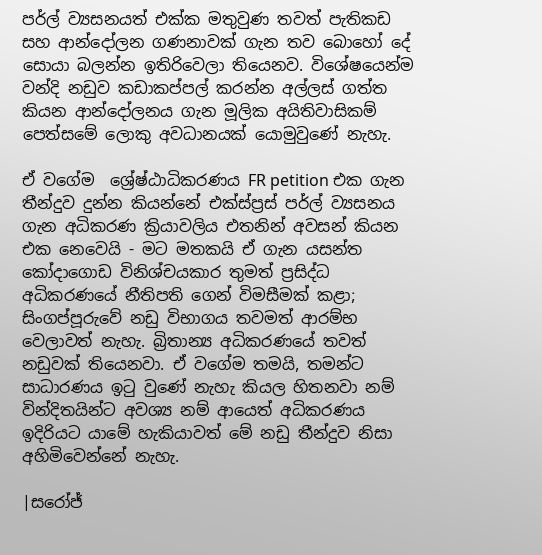පර්ල් ව්‍යසනයත් එක්ක මතුවුණ තවත් පැතිකඩ සහ ආන්දෝලන ගණනාවක් ගැන තව බොහෝ දේ සොයා බලන්න ඉතිරිවෙලා තියෙනව. විශේෂයෙන්ම වන්දි නඩුව කඩාකප්පල් කරන්න අල්ලස් ගත්ත කියන ආන්දෝලනය ගැන මූලික අයිතිවාසිකම් පෙත්සමේ ලොකු අවධානයක් යොමුවුණේ නැහැ.

ඒ වගේම  ශ්‍රේෂ්ඨාධිකරණය FR petition එක ගැන තීන්දුව දුන්න කියන්නේ එක්ස්ප්‍රස් පර්ල් ව්‍යසනය ගැන අධිකරණ ක්‍රියාවලිය එතනින් අවසන් කියන එක නෙවෙයි - මට මතකයි ඒ ගැන යසන්ත කෝදාගොඩ විනිශ්චයකාර තුමත් ප්‍රසිද්ධ අධිකරණයේ නීතිපති ගෙන් විමසීමක් කළා; සිංගප්පූරුවේ නඩු විභාගය තවමත් ආරම්භ වෙලාවත් නැහැ. බ්‍රිතාන්‍ය අධිකරණයේ තවත් නඩුවක් තියෙනවා. ඒ වගේම තමයි, තමන්ට සාධාරණය ඉටු වුණේ නැහැ කියල හිතනවා නම් වින්දිතයින්ට අවශ්‍ය නම් ආයෙත් අධිකරණය ඉදිරියට යාමේ හැකියාවත් මේ නඩු තීන්දුව නිසා අහිමිවෙන්නේ නැහැ.

|සරෝජ්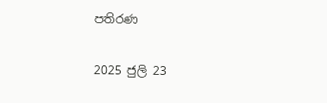පතිරණ

2025 ජුලි 23